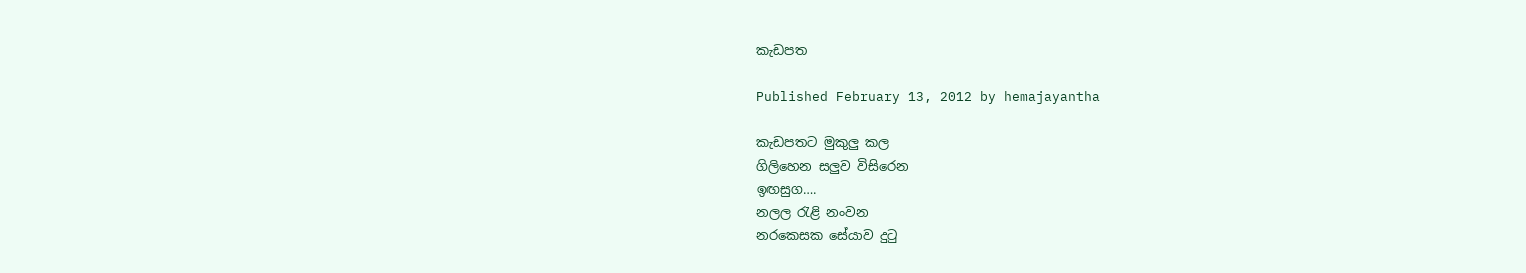කැඩපත

Published February 13, 2012 by hemajayantha

කැඩපතට මුකුලු කල
ගිලිහෙන සලුව විසිරෙන
ඉඟසුග….
නලල රැළි නංවන
නරකෙසක සේයාව දුටු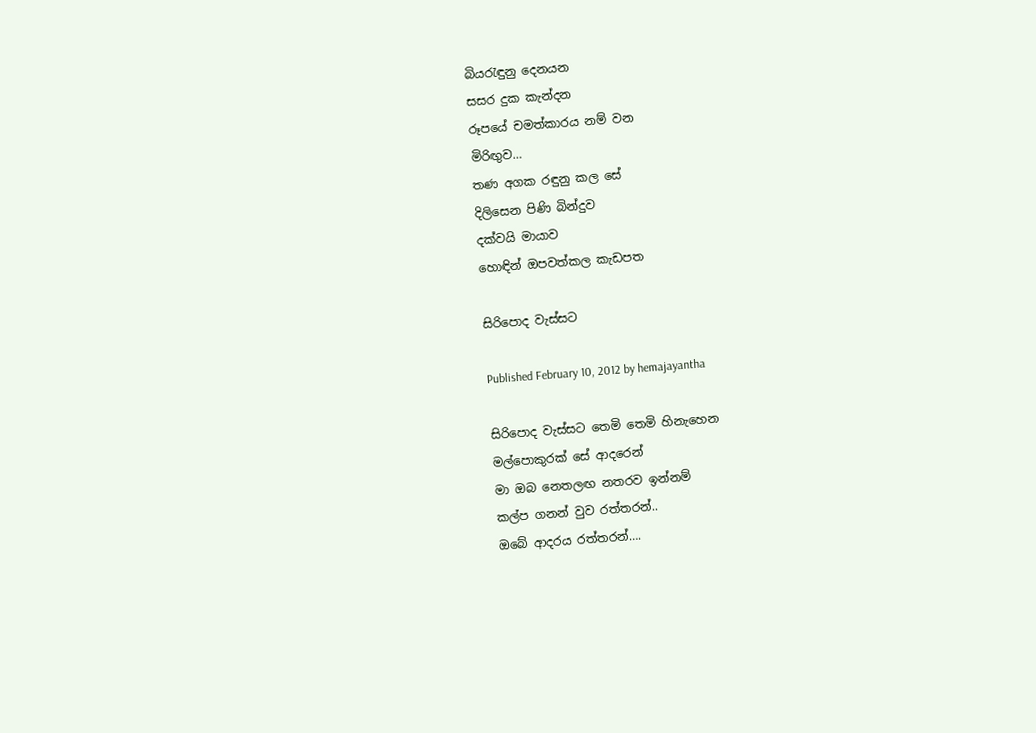බියරැඳුනු දෙනයන
සසර දුක කැන්දන
රූපයේ චමත්කාරය නම් වන
මිරිඟුව…
තණ අගක රඳුනු කල සේ
දිලිසෙන පිණි බින්දුව
දක්වයි මායාව
හොඳින් ඔපවත්කල කැඩපත

සිරිපොද වැස්සට

Published February 10, 2012 by hemajayantha

සිරිපොද වැස්සට තෙමි තෙමි හිනැහෙන
මල්පොකුරක් සේ ආදරෙන්
මා ඔබ නෙතලඟ නතරව ඉන්නම්
කල්ප ගනන් වුව රත්තරන්..
ඔබේ ආදරය රත්තරන්….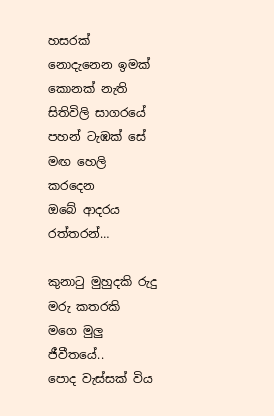හසරක් නොදැනෙන ඉමක් කොනක් නැති
සිතිවිලි සාගරයේ
පහන් ටැඹක් සේ මඟ හෙලි කරදෙන‍‍
ඔබේ ආදරය රත්තරන්…

කුනාටු මුහුදකි රුදු මරු කතරකි
මගෙ මුලු ජීවීතයේ..
පොද වැස්සක් විය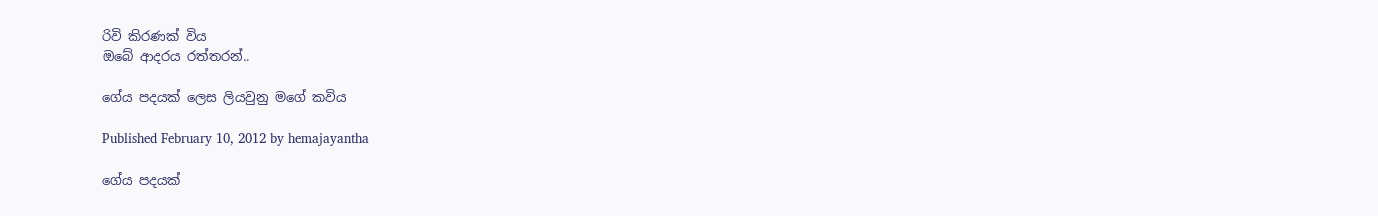රිවි කිරණක් විය
ඔබේ ආදරය රත්තරන්..

ගේය පදයක් ලෙස ලියවුනු මගේ කවිය

Published February 10, 2012 by hemajayantha

ගේය පදයක්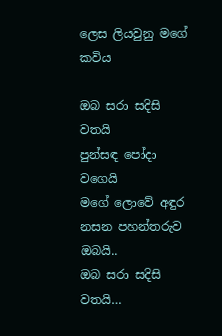ලෙස ලියවුනු මගේ කවිය

ඔබ සරා සදිසි වතයි
පුන්සඳ පෝදා වගෙයි
මගේ ලොවේ අඳුර නසන පහන්තරුව ඔබයි..
ඔබ සරා සදිසි වතයි…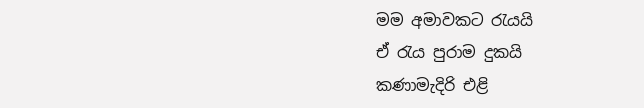මම අමාවකට රැයයි
ඒ රැය පුරාම දුකයි
කණාමැදිරි එළි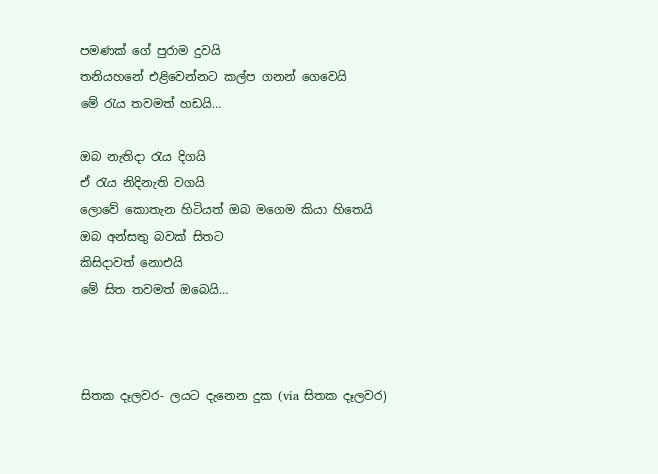පමණක් ගේ පුරාම දුවයි
තනියහනේ එළිවෙන්නට කල්ප ගනන් ගෙවෙයි
මේ රැය තවමත් හඩයි…

ඔබ නැතිදා රැය දිගයි
ඒ රැය නිදිනැති වගයි
ලොවේ කොතැන හිටියත් ඔබ මගෙම කියා හිතෙයි
ඔබ අන්සතු බවක් සිතට
කිසිදාවත් නොඑයි
මේ සිත තවමත් ඔබෙයි…



සිතක දෑලවර- ලයට දැනෙන දුක (via සිතක දෑලවර)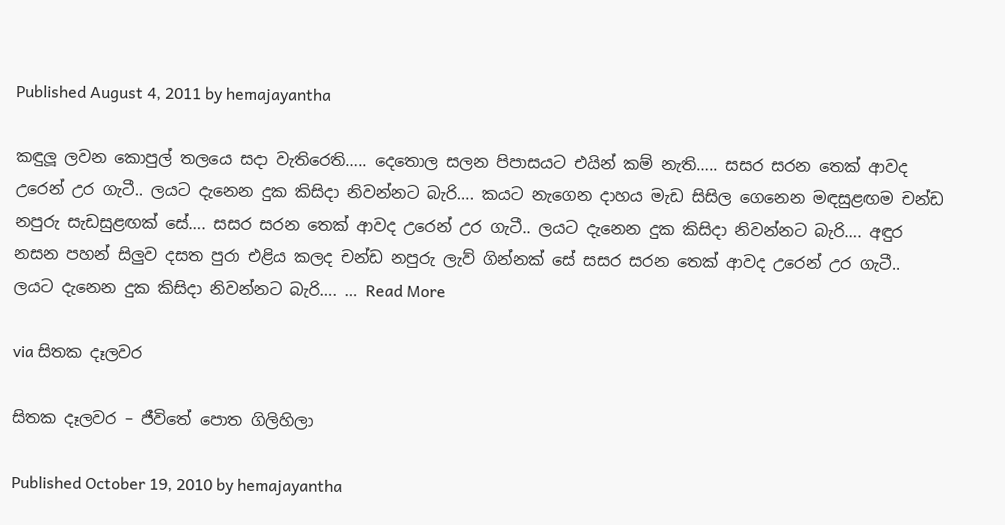Published August 4, 2011 by hemajayantha

කඳුලූ ලවන කොපුල් තලයෙ සදා වැතිරෙති….. දෙතොල සලන පිපාස‍යට එයින් කම් නැති….. සසර සරන තෙක් ආවද උරෙන් උර ගැටී.. ලයට දැනෙන දුක කිසිදා නිවන්නට බැරි‍‍…. කයට නැගෙන දාහය මැඩ සිසිල ගෙනෙන මඳසුළඟම චන්ඩ නපුරු සැඩසුළඟක් සේ…. සසර සරන තෙක් ආවද උරෙන් උර ගැටී.. ලයට දැනෙන දුක කිසිදා නිවන්නට බැරි‍‍…. අඳුර නසන පහන් සිලුව දසත පුරා එළිය කලද චන්ඩ නපුරු ලැව් ගින්නක් සේ සසර සරන තෙක් ආවද උරෙන් උර ගැටී.. ලයට දැනෙන දුක කිසිදා නිවන්නට බැරි‍‍…. … Read More

via සිතක දෑලවර

සිතක දෑලවර – ජීවිතේ පොත ගිලිහිලා

Published October 19, 2010 by hemajayantha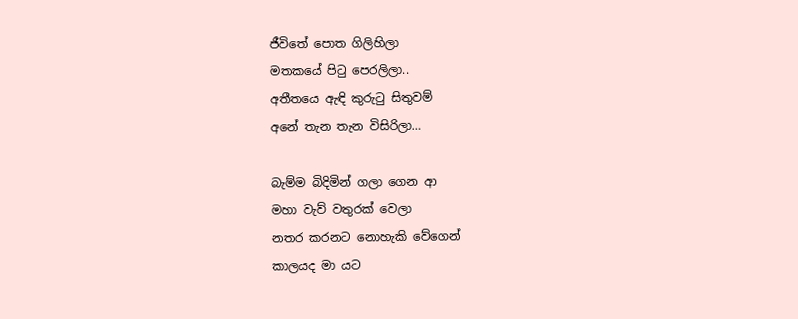ජීවිතේ පොත ගිලිහිලා
මතකයේ පිටු පෙරලිලා..
අතීතයෙ ඇඳි කුරුටු සිතුවම්
අනේ තැන තැන විසිරිලා…

බැම්ම බිදිමින් ගලා ගෙන ආ
මහා වැව් වතුරක් වෙලා
නතර කරනට නොහැකි වේගෙන්
කාලයද මා යට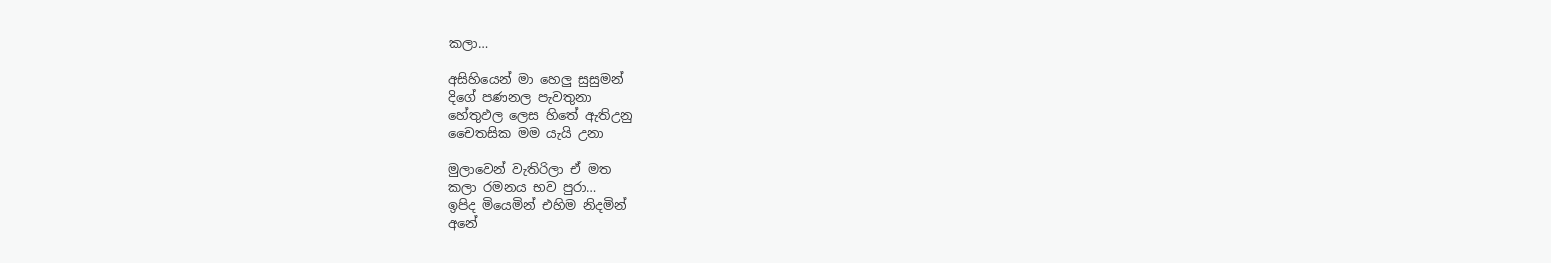කලා…

අසිහියෙන් මා හෙලු සුසුමන්
දිගේ පණනල පැවතුනා
හේතුඵල ලෙස හිතේ ඇතිඋනු
චෛතසික මම යැයි උනා

මුලාවෙන් වැතිරිලා ඒ මත
කලා රමනය භව පුරා…
ඉපිද මියෙමින් එහිම නිදමින්
අනේ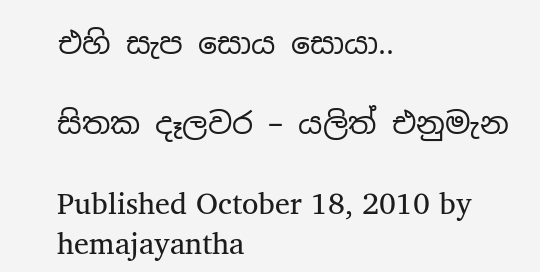එහි සැප සොය සොයා..

සිතක දෑලවර – යලිත් එනුමැන

Published October 18, 2010 by hemajayantha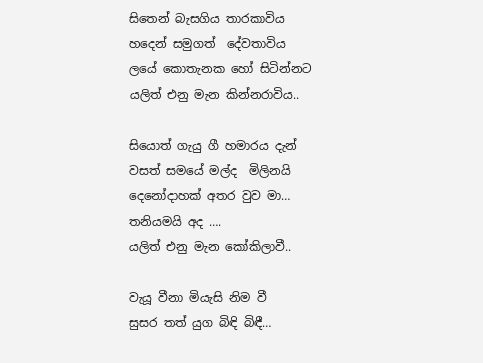සිතෙන් බැසගිය තාරකාවිය
හදෙන් සමුගත්  දේවතාවිය
ලයේ කොතැනක හෝ සිටින්නට
යලිත් එනු මැන කින්නරාවිය..

සියොත් ගැයු ගී හමාරය දැන්
වසත් සමයේ මල්ද  මිලිනයි
දෙනෝදාහක් අතර වුව මා…
තනියමයි අද ….
යලිත් එනු මැන කෝකිලාවී..

වැයූ වීනා මියැසි නිම වී
සුසර තත් යුග බිඳි බිඳී…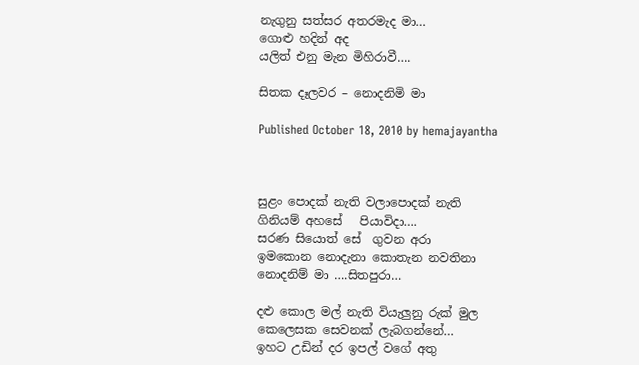නැගුනු සත්සර අතරමැද මා…
ගොළු හදින් අද
යලිත් එනු මැන මිහිරාවී….

සිතක දෑලවර – නොදනිමි මා

Published October 18, 2010 by hemajayantha



සුළං පොදක් නැති වලාපොදක් නැති
ගිනියම් අහ‍සේ   පියාවිදා….
සරණ සි‍යොත් සේ  ගුවන අරා
ඉමකොන ‍නොදැනා කොතැන නවතිනා
නොදනිම් මා ….සිතපුරා…

දළු කොල මල් නැති වියැලුනු රුක් මුල
කෙලෙසක සෙවනක් ලැබගන්නේ…
ඉහට උඩින් දර ඉපල් වගේ අතු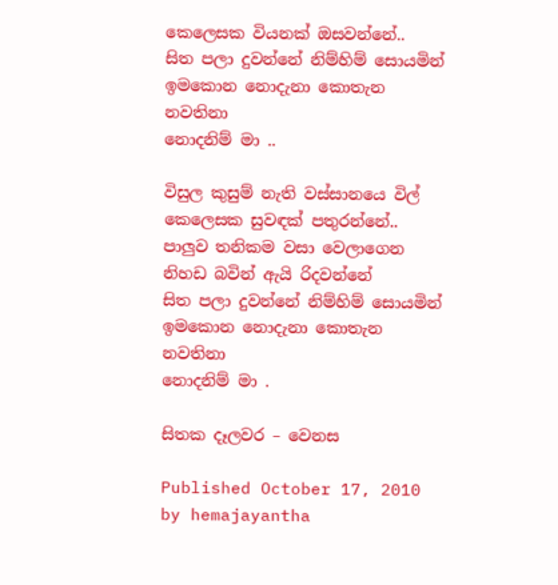කෙලෙසක වියනක් ඔසවන්නේ..
සිත පලා දුවන්නේ නිම්හිම් සොයමින්
ඉමකොන ‍නොදැනා කොතැන නවතිනා
නොදනිම් මා ..

විසුල කුසුම් නැති වස්සානයෙ විල්
කෙලෙසක සුවඳක් පතුරන්නේ..
පාලුව තනිකම වසා වෙලාගෙන
නිහඩ බවින් ඇයි රිදවන්නේ
සිත පලා දුවන්නේ නිම්හිම් සොයමින්
ඉමකොන ‍නොදැනා කොතැන නවතිනා
නොදනිම් මා .

සිතක දෑලවර – වෙනස

Published October 17, 2010 by hemajayantha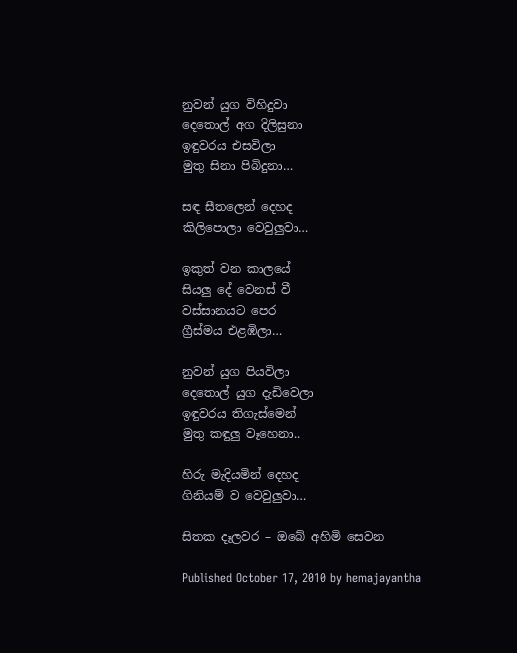නුවන් යුග විහිදුවා
දෙතොල් අග දිලිසුනා
ඉඳුවරය එසවිලා
මුතු සිනා පිබිදුනා…

සඳ සීතලෙන් දෙහද
කිලිපොලා වෙවුලුවා…

ඉකුත් වන කාලයේ
සියලු දේ වෙනස් වී
වස්සානයට පෙර
ග්‍රීස්මය එළඹිලා…

නුවන් යුග පියවිලා
දෙතොල් යුග දැඩිවෙලා
ඉඳුවරය තිගැස්මෙන්
මුතු කඳුලු වෑහෙනා..

හිරු මැදියමින් දෙහද
ගිනියම් ව වෙවුලුවා…

සිතක දෑලවර – ඔබේ අහිමි සෙවන

Published October 17, 2010 by hemajayantha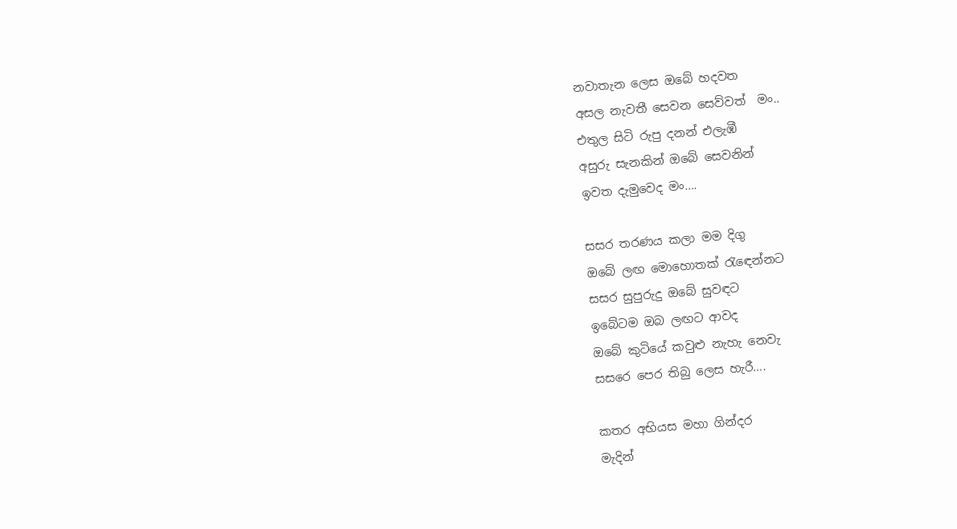නවාතැන ලෙස ඔබේ හදවත
අසල නැවතී සෙවන සෙව්වත්  මං..
එතුල සිටි රුපු දනන් එලැඹී
අසුරු සැනකින් ඔබේ සෙවනින්
ඉවත දැමුවෙද මං….

සසර තරණය කලා මම දිගු
ඔබේ ලඟ මොහොතක් රැඳෙන්නට
සසර සුපුරුදු ඔබේ සුවඳට
ඉබේටම ඔබ ලඟට ආවද
ඔබේ කුටියේ කවුළු නැහැ නෙවැ
සසරෙ පෙර තිබු ලෙස හැරී….

කතර අභියස මහා ගින්දර
මැදින්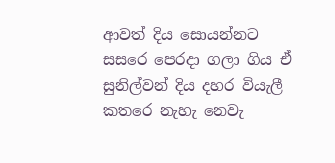ආවත් දිය සොයන්නට
සසරෙ පෙරදා ගලා ගිය ඒ
සුනිල්වන් දිය දහර වියැලී
කතරෙ නැහැ නෙවැ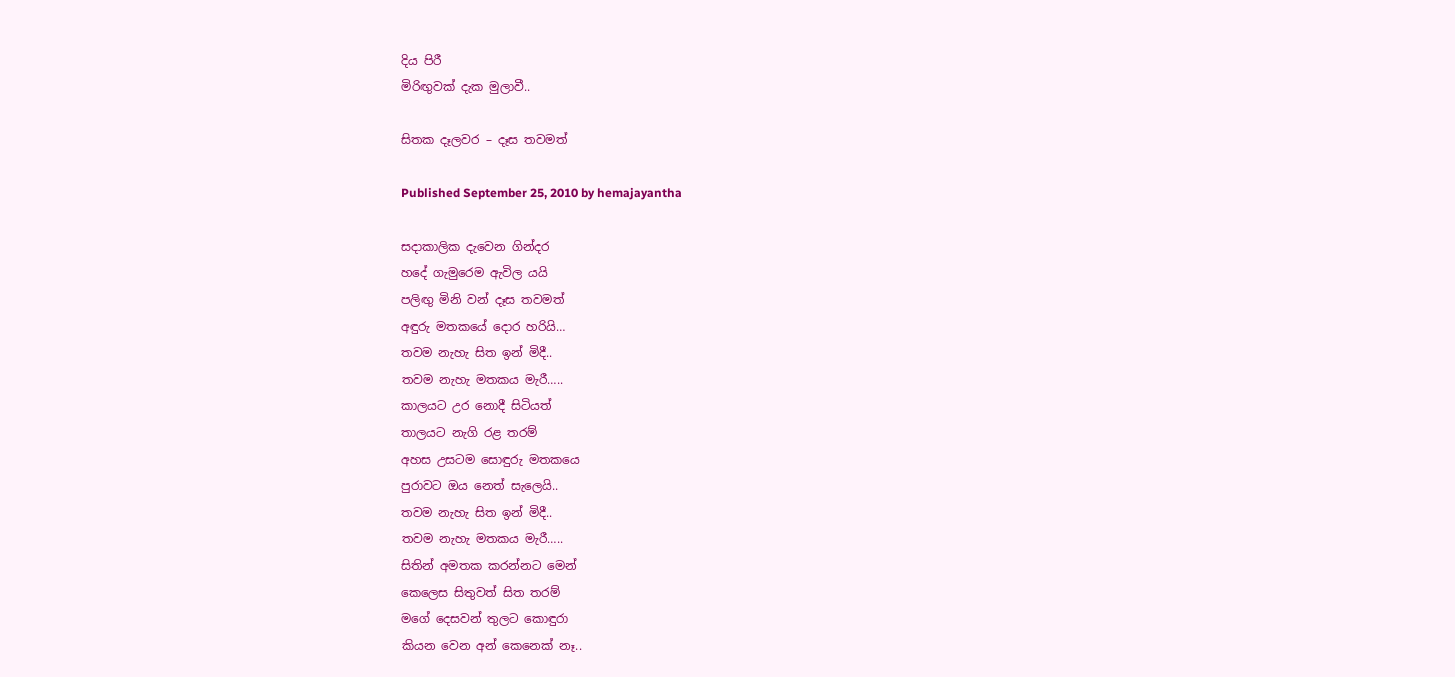දිය පිරී
මිරිඟුවක් දැක මුලාවී..

සිතක දෑලවර – දෑස තවමත්

Published September 25, 2010 by hemajayantha

සදාකාලික දැවෙන ගින්දර
හදේ ගැමුරෙම ඇවිල යයි
පලිඟු මිනි වන් දෑස තවමත්
අඳුරු මතකයේ දොර හරියි…
තවම නැහැ සිත ඉන් මිදී..
තවම නැහැ මතකය මැරී…..
කාලයට උර නොදී සිටියත්
තාලයට නැගි රළ තරම්
අහස උසටම සොඳුරු මතකයෙ
පුරාවට ඔය නෙත් සැලෙයි..
තවම නැහැ සිත ඉන් මිදී..
තවම නැහැ මතකය මැරී…..
සිතින් අමතක කරන්නට මෙන්
කෙලෙස සිතුවත් සිත තරම්
මගේ දෙසවන් තුලට කොඳුරා
කියන වෙන අන් කෙනෙක් නෑ..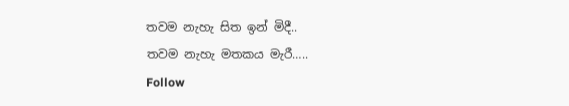තවම නැහැ සිත ඉන් මිදී..
තවම නැහැ මතකය මැරී…..
Follow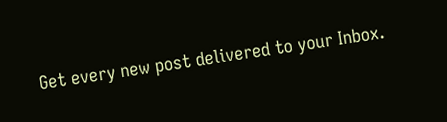Get every new post delivered to your Inbox.